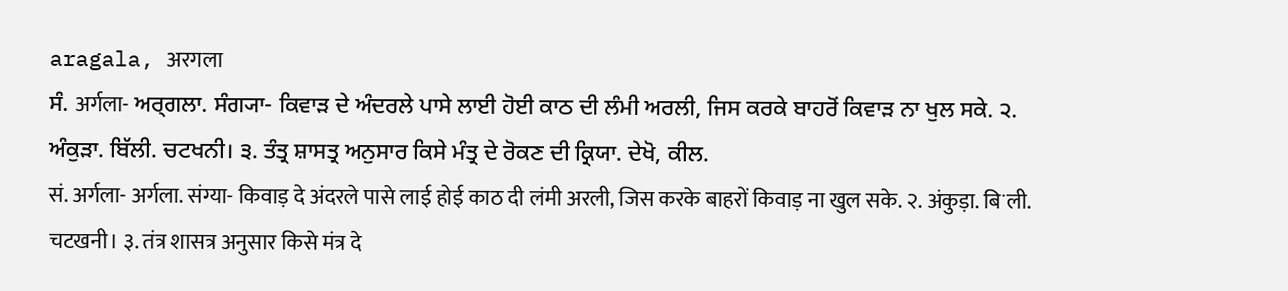aragala, अरगला
ਸੰ. अर्गला- ਅਰ੍ਗਲਾ. ਸੰਗ੍ਯਾ- ਕਿਵਾੜ ਦੇ ਅੰਦਰਲੇ ਪਾਸੇ ਲਾਈ ਹੋਈ ਕਾਠ ਦੀ ਲੰਮੀ ਅਰਲੀ, ਜਿਸ ਕਰਕੇ ਬਾਹਰੋਂ ਕਿਵਾੜ ਨਾ ਖੁਲ ਸਕੇ. ੨. ਅੰਕੁੜਾ. ਬਿੱਲੀ. ਚਟਖਨੀ। ੩. ਤੰਤ੍ਰ ਸ਼ਾਸਤ੍ਰ ਅਨੁਸਾਰ ਕਿਸੇ ਮੰਤ੍ਰ ਦੇ ਰੋਕਣ ਦੀ ਕ੍ਰਿਯਾ. ਦੇਖੋ, ਕੀਲ.
सं. अर्गला- अर्गला. संग्या- किवाड़ दे अंदरले पासे लाई होई काठ दी लंमी अरली, जिस करके बाहरों किवाड़ ना खुल सके. २. अंकुड़ा. बिॱली. चटखनी। ३. तंत्र शासत्र अनुसार किसे मंत्र दे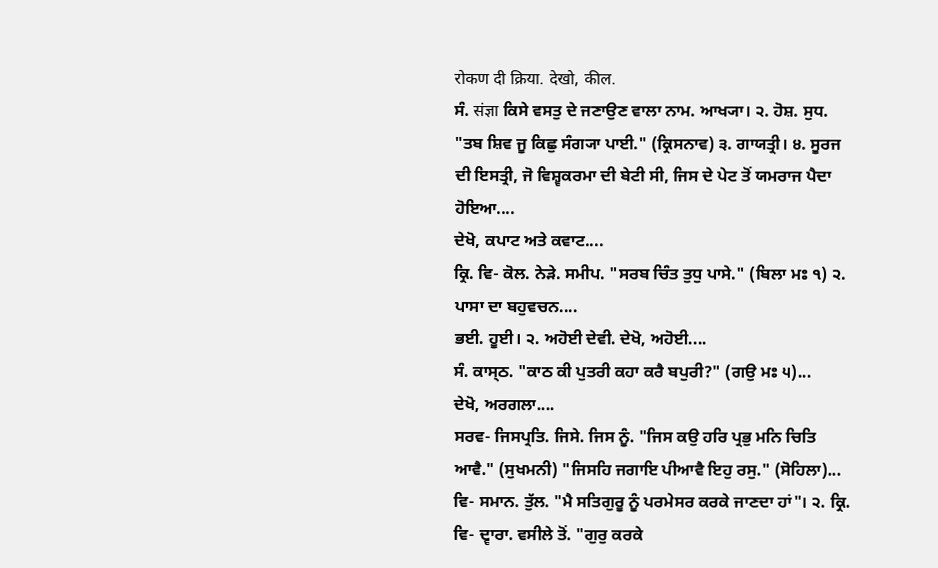रोकण दी क्रिया. देखो, कील.
ਸੰ. संज्ञा ਕਿਸੇ ਵਸਤੁ ਦੇ ਜਣਾਉਣ ਵਾਲਾ ਨਾਮ. ਆਖ੍ਯਾ। ੨. ਹੋਸ਼. ਸੁਧ. "ਤਬ ਸ਼ਿਵ ਜੂ ਕਿਛੁ ਸੰਗ੍ਯਾ ਪਾਈ." (ਕ੍ਰਿਸਨਾਵ) ੩. ਗਾਯਤ੍ਰੀ। ੪. ਸੂਰਜ ਦੀ ਇਸਤ੍ਰੀ, ਜੋ ਵਿਸ਼੍ਵਕਰਮਾ ਦੀ ਬੇਟੀ ਸੀ, ਜਿਸ ਦੇ ਪੇਟ ਤੋਂ ਯਮਰਾਜ ਪੈਦਾ ਹੋਇਆ....
ਦੇਖੋ, ਕਪਾਟ ਅਤੇ ਕਵਾਟ....
ਕ੍ਰਿ. ਵਿ- ਕੋਲ. ਨੇੜੇ. ਸਮੀਪ. "ਸਰਬ ਚਿੰਤ ਤੁਧੁ ਪਾਸੇ." (ਬਿਲਾ ਮਃ ੧) ੨. ਪਾਸਾ ਦਾ ਬਹੁਵਚਨ....
ਭਈ. ਹੂਈ। ੨. ਅਹੋਈ ਦੇਵੀ. ਦੇਖੋ, ਅਹੋਈ....
ਸੰ. ਕਾਸ੍ਠ. "ਕਾਠ ਕੀ ਪੁਤਰੀ ਕਹਾ ਕਰੈ ਬਪੁਰੀ?" (ਗਉ ਮਃ ੫)...
ਦੇਖੋ, ਅਰਗਲਾ....
ਸਰਵ- ਜਿਸਪ੍ਰਤਿ. ਜਿਸੇ. ਜਿਸ ਨੂੰ. "ਜਿਸ ਕਉ ਹਰਿ ਪ੍ਰਭੁ ਮਨਿ ਚਿਤਿ ਆਵੈ." (ਸੁਖਮਨੀ) "ਜਿਸਹਿ ਜਗਾਇ ਪੀਆਵੈ ਇਹੁ ਰਸੁ." (ਸੋਹਿਲਾ)...
ਵਿ- ਸਮਾਨ. ਤੁੱਲ. "ਮੈ ਸਤਿਗੁਰੂ ਨੂੰ ਪਰਮੇਸਰ ਕਰਕੇ ਜਾਣਦਾ ਹਾਂ"। ੨. ਕ੍ਰਿ. ਵਿ- ਦ੍ਵਾਰਾ. ਵਸੀਲੇ ਤੋਂ. "ਗੁਰੁ ਕਰਕੇ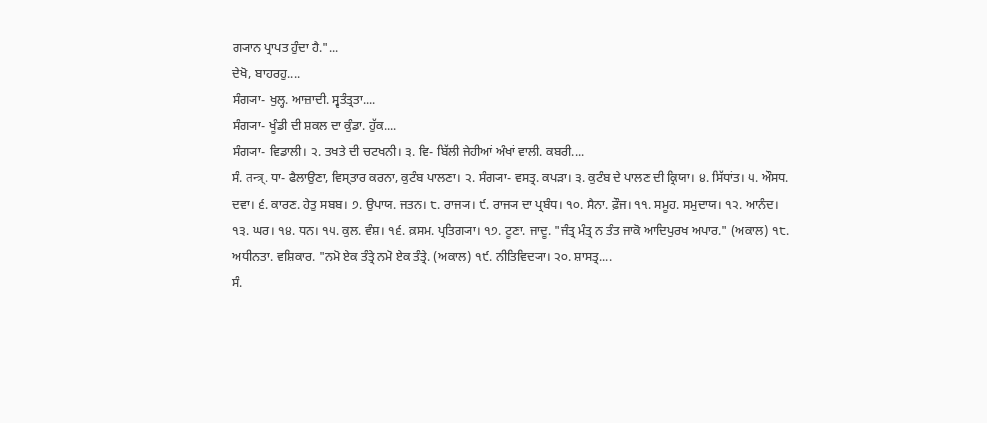ਗ੍ਯਾਨ ਪ੍ਰਾਪਤ ਹੁੰਦਾ ਹੈ."...
ਦੇਖੋ, ਬਾਹਰਹੁ....
ਸੰਗ੍ਯਾ- ਖੁਲ੍ਹ. ਆਜ਼ਾਦੀ. ਸ੍ਵਤੰਤ੍ਰਤਾ....
ਸੰਗ੍ਯਾ- ਖੂੰਡੀ ਦੀ ਸ਼ਕਲ ਦਾ ਕੁੰਡਾ. ਹੁੱਕ....
ਸੰਗ੍ਯਾ- ਵਿਡਾਲੀ। ੨. ਤਖਤੇ ਦੀ ਚਟਖਨੀ। ੩. ਵਿ- ਬਿੱਲੀ ਜੇਹੀਆਂ ਅੰਖਾਂ ਵਾਲੀ. ਕਬਰੀ....
ਸੰ. तन्त्र्. ਧਾ- ਫੈਲਾਉਣਾ, ਵਿਸ੍ਤਾਰ ਕਰਨਾ, ਕੁਟੰਬ ਪਾਲਣਾ। ੨. ਸੰਗ੍ਯਾ- ਵਸਤ੍ਰ. ਕਪੜਾ। ੩. ਕੁਟੰਬ ਦੇ ਪਾਲਣ ਦੀ ਕ੍ਰਿਯਾ। ੪. ਸਿੱਧਾਂਤ। ੫. ਔਸਧ. ਦਵਾ। ੬. ਕਾਰਣ. ਹੇਤੁ ਸਬਬ। ੭. ਉਪਾਯ. ਜਤਨ। ੮. ਰਾਜ੍ਯ। ੯. ਰਾਜ੍ਯ ਦਾ ਪ੍ਰਬੰਧ। ੧੦. ਸੈਨਾ. ਫ਼ੌਜ। ੧੧. ਸਮੂਹ. ਸਮੁਦਾਯ। ੧੨. ਆਨੰਦ। ੧੩. ਘਰ। ੧੪. ਧਨ। ੧੫. ਕੁਲ. ਵੰਸ਼। ੧੬. ਕ਼ਸਮ. ਪ੍ਰਤਿਗ੍ਯਾ। ੧੭. ਟੂਣਾ. ਜਾਦੂ. "ਜੰਤ੍ਰ ਮੰਤ੍ਰ ਨ ਤੰਤ ਜਾਕੋ ਆਦਿਪੁਰਖ ਅਪਾਰ." (ਅਕਾਲ) ੧੮. ਅਧੀਨਤਾ. ਵਸ਼ਿਕਾਰ. "ਨਮੋ ਏਕ ਤੰਤ੍ਰੇ ਨਮੋ ਏਕ ਤੰਤ੍ਰੇ. (ਅਕਾਲ) ੧੯. ਨੀਤਿਵਿਦ੍ਯਾ। ੨੦. ਸ਼ਾਸਤ੍ਰ....
ਸੰ.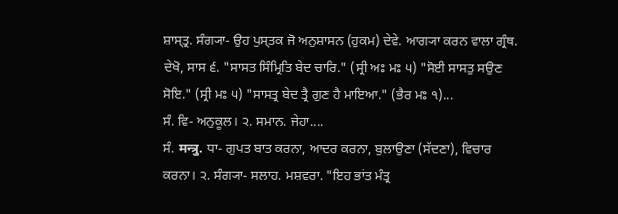ਸ਼ਾਸ੍ਤ੍ਰ. ਸੰਗ੍ਯਾ- ਉਹ ਪੁਸ੍ਤਕ ਜੋ ਅਨੁਸ਼ਾਸਨ (ਹੁਕਮ) ਦੇਵੇ. ਆਗ੍ਯਾ ਕਰਨ ਵਾਲਾ ਗ੍ਰੰਥ. ਦੇਖੋ, ਸਾਸ ੬. "ਸਾਸਤ ਸਿੰਮ੍ਰਿਤਿ ਬੇਦ ਚਾਰਿ." (ਸ੍ਰੀ ਅਃ ਮਃ ੫) "ਸੋਈ ਸਾਸਤੁ ਸਉਣ ਸੋਇ." (ਸ੍ਰੀ ਮਃ ੫) "ਸਾਸਤ੍ਰ ਬੇਦ ਤ੍ਰੈ ਗੁਣ ਹੈ ਮਾਇਆ." (ਭੈਰ ਮਃ ੧)...
ਸੰ. ਵਿ- ਅਨੁਕੂਲ। ੨. ਸਮਾਨ. ਜੇਹਾ....
ਸੰ. मन्त्रु. ਧਾ- ਗੁਪਤ ਬਾਤ ਕਰਨਾ, ਆਦਰ ਕਰਨਾ, ਬੁਲਾਉਣਾ (ਸੱਦਣਾ), ਵਿਚਾਰ ਕਰਨਾ। ੨. ਸੰਗ੍ਯਾ- ਸਲਾਹ. ਮਸ਼ਵਰਾ. "ਇਹ ਭਾਂਤ ਮੰਤ੍ਰ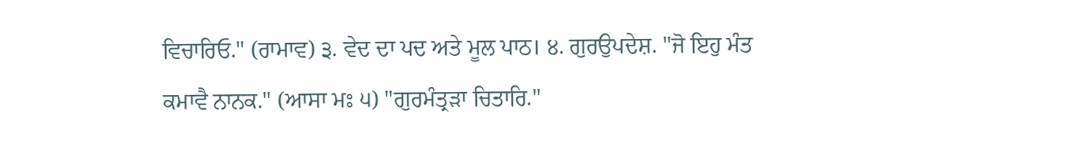ਵਿਚਾਰਿਓ." (ਰਾਮਾਵ) ੩. ਵੇਦ ਦਾ ਪਦ ਅਤੇ ਮੂਲ ਪਾਠ। ੪. ਗੁਰਉਪਦੇਸ਼. "ਜੋ ਇਹੁ ਮੰਤ ਕਮਾਵੈ ਨਾਨਕ." (ਆਸਾ ਮਃ ੫) "ਗੁਰਮੰਤ੍ਰੜਾ ਚਿਤਾਰਿ."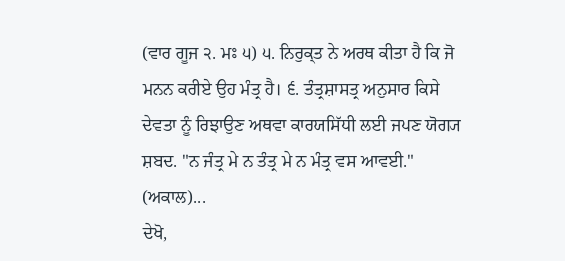(ਵਾਰ ਗੂਜ ੨. ਮਃ ੫) ੫. ਨਿਰੁਕ੍ਤ ਨੇ ਅਰਥ ਕੀਤਾ ਹੈ ਕਿ ਜੋ ਮਨਨ ਕਰੀਏ ਉਹ ਮੰਤ੍ਰ ਹੈ। ੬. ਤੰਤ੍ਰਸ਼ਾਸਤ੍ਰ ਅਨੁਸਾਰ ਕਿਸੇ ਦੇਵਤਾ ਨੂੰ ਰਿਝਾਉਣ ਅਥਵਾ ਕਾਰਯਸਿੱਧੀ ਲਈ ਜਪਣ ਯੋਗ੍ਯ ਸ਼ਬਦ. "ਨ ਜੰਤ੍ਰ ਮੇ ਨ ਤੰਤ੍ਰ ਮੇ ਨ ਮੰਤ੍ਰ ਵਸ ਆਵਈ." (ਅਕਾਲ)...
ਦੇਖੋ,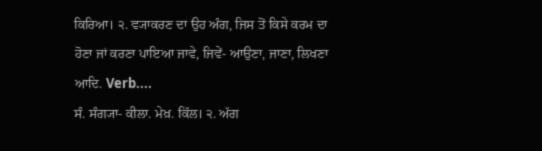ਕਿਰਿਆ। ੨. ਵ੍ਯਾਕਰਣ ਦਾ ਉਹ ਅੰਗ, ਜਿਸ ਤੋਂ ਕਿਸੇ ਕਰਮ ਦਾ ਹੋਣਾ ਜਾਂ ਕਰਣਾ ਪਾਇਆ ਜਾਵੇ, ਜਿਵੇਂ- ਆਉਣਾ, ਜਾਣਾ, ਲਿਖਣਾ ਆਦਿ. Verb....
ਸੰ. ਸੰਗ੍ਯਾ- ਕੀਲਾ. ਮੇਖ਼. ਕਿੱਲ। ੨. ਅੱਗ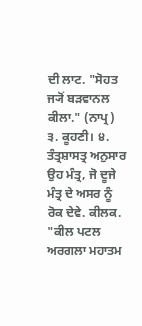ਦੀ ਲਾਟ. "ਸੋਹਤ ਜ੍ਯੋਂ ਬੜਵਾਨਲ ਕੀਲਾ." (ਨਾਪ੍ਰ) ੩. ਕੂਹਣੀ। ੪. ਤੰਤ੍ਰਸ਼ਾਸਤ੍ਰ ਅਨੁਸਾਰ ਉਹ ਮੰਤ੍ਰ, ਜੋ ਦੂਜੇ ਮੰਤ੍ਰ ਦੇ ਅਸਰ ਨੂੰ ਰੋਕ ਦੇਵੇ. ਕੀਲਕ. "ਕੀਲ ਪਟਲ ਅਰਗਲਾ ਮਹਾਤਮ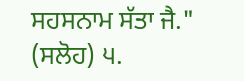ਸਹਸਨਾਮ ਸੱਤਾ ਜੈ." (ਸਲੋਹ) ੫.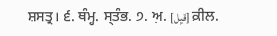ਸ਼ਸਤ੍ਰ। ੬. ਥੰਮ੍ਹ. ਸ੍ਤੰਭ. ੭. ਅ਼. [قیِل] ਕ਼ੀਲ.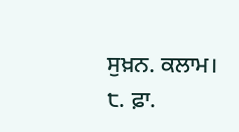ਸੁਖ਼ਨ. ਕਲਾਮ। ੮. ਫ਼ਾ.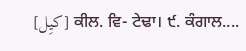[کیِل] ਕੀਲ. ਵਿ- ਟੇਢਾ। ੯. ਕੰਗਾਲ....